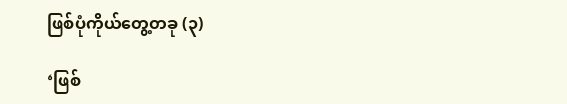ဖြစ်ပုံကိုယ်တွေ့တခု (၃)

‘ဖြစ်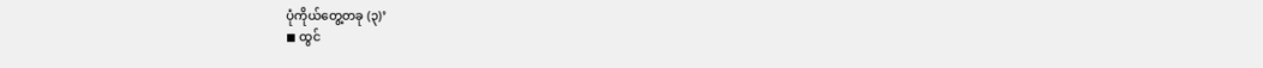ပုံကိုယ်တွေ့တခု (၃)’
◼ ထွင်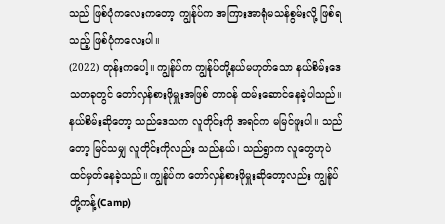သည် ဖြစ်ပုံကလေးကတော့ ကျွန်ုပ်က အကြားအာရုံမသန်စွမ်းလို့ ဖြစ်ရသည့် ဖြစ်ပုံကလေးပါ။
(2022) တုန်းကပေါ့။ ကျွန်ုပ်က ကျွန်ုပ်တို့နယ်မဟုတ်သော နယ်စိမ်းဒေသတခုတွင် တော်လှန်စားဖိုမှူးအဖြစ် တာဝန် ထမ်းဆောင်နေခဲ့ပါသည်။
နယ်စိမ်းဆိုတော့ သည်ဒေသက လူတိုင်းကို အရင်က မမြင်ဖူးပါ။ သည်တော့ မြင်သမျှ လူတိုင်းကိုလည်း သည်နယ်၊ သည်ရွာက လူတွေဟုပဲ ထင်မှတ်နေခဲ့သည်။ ကျွန်ုပ်က တော်လှန်စားဖိုမှူးဆိုတော့လည်း ကျွန်ုပ်တို့ကန့်(Camp)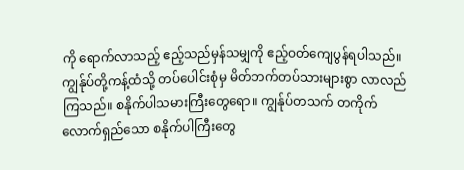ကို ရောက်လာသည့် ဧည့်သည်မှန်သမျှကို ဧည့်ဝတ်ကျေပွန်ရပါသည်။
ကျွန်ုပ်တို့ကန့်ထံသို့ တပ်ပေါင်းစုံမှ မိတ်ဘက်တပ်သားများစွာ လာလည်ကြသည်။ စနိုက်ပါသမားကြီးတွေရော။ ကျွန်ုပ်တသက် တကိုက်လောက်ရှည်သော စနိုက်ပါကြီးတွေ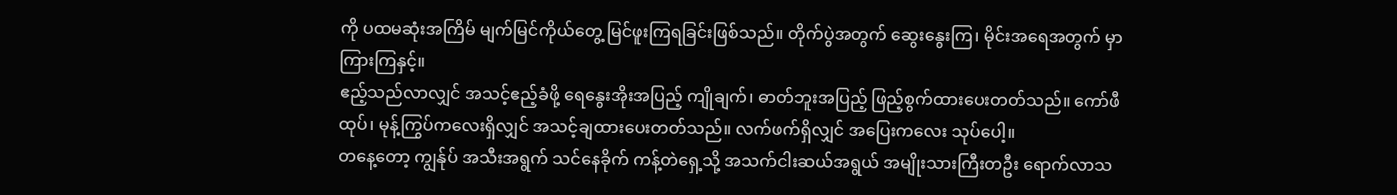ကို ပထမဆုံးအကြိမ် မျက်မြင်ကိုယ်တွေ့ မြင်ဖူးကြရခြင်းဖြစ်သည်။ တိုက်ပွဲအတွက် ဆွေးနွေးကြ၊ မိုင်းအရေအတွက် မှာကြားကြနှင့်။
ဧည့်သည်လာလျှင် အသင့်ဧည့်ခံဖို့ ရေနွေးအိုးအပြည့် ကျိုချက်၊ ဓာတ်ဘူးအပြည့် ဖြည့်စွက်ထားပေးတတ်သည်။ ကော်ဖီထုပ်၊ မုန့်ကြွပ်ကလေးရှိလျှင် အသင့်ချထားပေးတတ်သည်။ လက်ဖက်ရှိလျှင် အပြေးကလေး သုပ်ပေါ့။
တနေ့တော့ ကျွန်ုပ် အသီးအရွက် သင်နေခိုက် ကန့်တဲရှေ့သို့ အသက်ငါးဆယ်အရွယ် အမျိုးသားကြီးတဦး ရောက်လာသ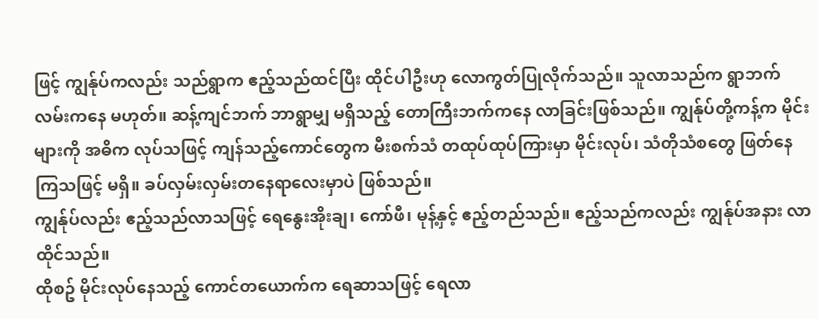ဖြင့် ကျွန်ုပ်ကလည်း သည်ရွာက ဧည့်သည်ထင်ပြီး ထိုင်ပါဦးဟု လောကွတ်ပြုလိုက်သည်။ သူလာသည်က ရွာဘက်လမ်းကနေ မဟုတ်။ ဆန့်ကျင်ဘက် ဘာရွာမျှ မရှိသည့် တောကြီးဘက်ကနေ လာခြင်းဖြစ်သည်။ ကျွန်ုပ်တို့ကန့်က မိုင်းများကို အဓိက လုပ်သဖြင့် ကျန်သည့်ကောင်တွေက မီးစက်သံ တထုပ်ထုပ်ကြားမှာ မိုင်းလုပ်၊ သံတိုသံစတွေ ဖြတ်နေကြသဖြင့် မရှိ။ ခပ်လှမ်းလှမ်းတနေရာလေးမှာပဲ ဖြစ်သည်။
ကျွန်ုပ်လည်း ဧည့်သည်လာသဖြင့် ရေနွေးအိုးချ၊ ကော်ဖီ၊ မုန့်နှင့် ဧည့်တည်သည်။ ဧည့်သည်ကလည်း ကျွန်ုပ်အနား လာထိုင်သည်။
ထိုစဥ် မိုင်းလုပ်နေသည့် ကောင်တယောက်က ရေဆာသဖြင့် ရေလာ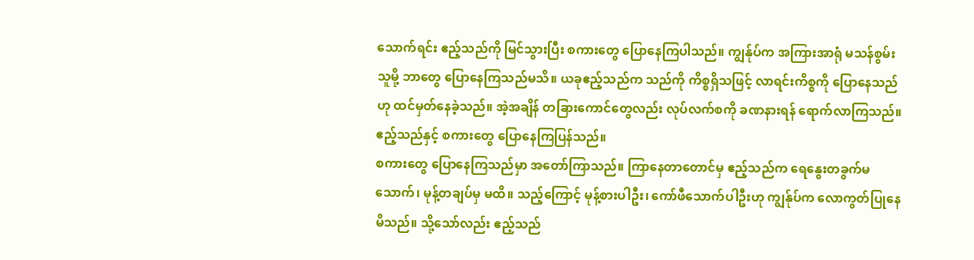သောက်ရင်း ဧည့်သည်ကို မြင်သွားပြီး စကားတွေ ပြောနေကြပါသည်။ ကျွန်ုပ်က အကြားအာရုံ မသန်စွမ်းသူမို့ ဘာတွေ ပြောနေကြသည်မသိ။ ယခုဧည့်သည်က သည်ကို ကိစ္စရှိသဖြင့် လာရင်းကိစ္စကို ပြောနေသည်ဟု ထင်မှတ်နေခဲ့သည်။ အဲ့အချိန် တခြားကောင်တွေလည်း လုပ်လက်စကို ခဏနားရန် ရောက်လာကြသည်။ ဧည့်သည်နှင့် စကားတွေ ပြောနေကြပြန်သည်။
စကားတွေ ပြောနေကြသည်မှာ အတော်ကြာသည်။ ကြာနေတာတောင်မှ ဧည့်သည်က ရေနွေးတခွက်မသောက်၊ မုန့်တချပ်မှ မထိ။ သည့်ကြောင့် မုန့်စားပါဦး၊ ကော်ဖီသောက်ပါဦးဟု ကျွန်ုပ်က လောကွတ်ပြုနေမိသည်။ သို့သော်လည်း ဧည့်သည်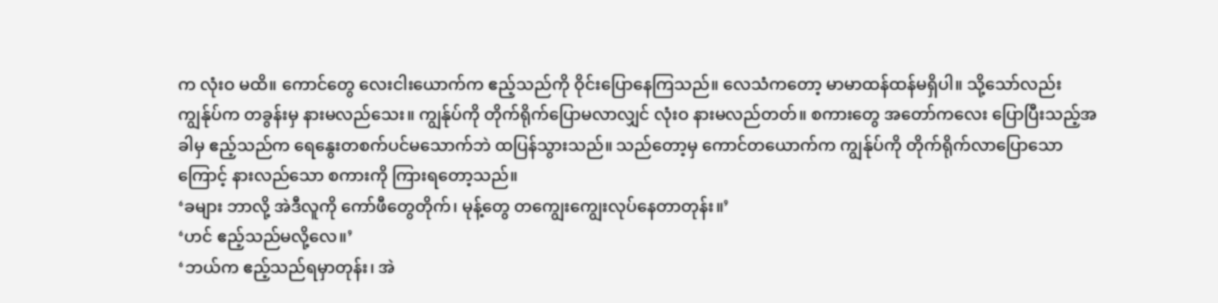က လုံးဝ မထိ။ ကောင်တွေ လေးငါးယောက်က ဧည့်သည်ကို ဝိုင်းပြောနေကြသည်။ လေသံကတော့ မာမာထန်ထန်မရှိပါ။ သို့သော်လည်း ကျွန်ုပ်က တခွန်းမှ နားမလည်သေး။ ကျွန်ုပ်ကို တိုက်ရိုက်ပြောမလာလျှင် လုံးဝ နားမလည်တတ်။ စကားတွေ အတော်ကလေး ပြောပြီးသည့်အခါမှ ဧည့်သည်က ရေနွေးတစက်ပင်မသောက်ဘဲ ထပြန်သွားသည်။ သည်တော့မှ ကောင်တယောက်က ကျွန်ုပ်ကို တိုက်ရိုက်လာပြောသောကြောင့် နားလည်သော စကားကို ကြားရတော့သည်။
‘ခများ ဘာလို့ အဲဒီလူကို ကော်ဖီတွေတိုက်၊ မုန့်တွေ တကျွေးကျွေးလုပ်နေတာတုန်း။’
‘ဟင် ဧည့်သည်မလို့လေ။’
‘ဘယ်က ဧည့်သည်ရမှာတုန်း၊ အဲ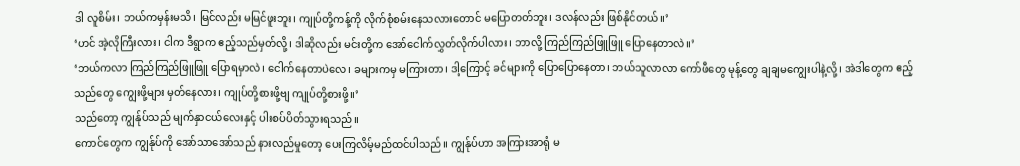ဒါ လူစိမ်း၊ ဘယ်ကမှန်းမသိ၊ မြင်လည်း မမြင်ဖူးဘူး၊ ကျုပ်တို့ကန့်ကို လိုက်စုံစမ်းနေသလားတောင် မပြောတတ်ဘူး၊ ဒလန်လည်း ဖြစ်နိုင်တယ်။’
‘ဟင် အဲ့လိုကြီးလား၊ ငါက ဒီရွာက ဧည့်သည်မှတ်လို့၊ ဒါဆိုလည်း မင်းတို့က အော်ငေါက်လွှတ်လိုက်ပါလား၊ ဘာလို့ ကြည်ကြည်ဖြူဖြူ ပြောနေတာလဲ။’
‘ဘယ်ကလာ ကြည်ကြည်ဖြူဖြူ ပြောရမှာလဲ၊ ငေါက်နေတာပဲလေ၊ ခများကမှ မကြားတာ၊ ဒါ့ကြောင့် ခင်များကို ပြောပြောနေတာ၊ ဘယ်သူလာလာ ကော်ဖီတွေ မုန့်တွေ ချချမကျွေးပါနဲ့လို့၊ အဲဒါတွေက ဧည့်သည်တွေ ကျွေးဖို့များ မှတ်နေလား၊ ကျုပ်တို့စားဖို့ဗျ ကျုပ်တို့စားဖို့။’
သည်တော့ ကျွန်ုပ်သည် မျက်နှာငယ်လေးနှင့် ပါးစပ်ပိတ်သွားရသည်။
ကောင်တွေက ကျွန်ုပ်ကို အော်သာအော်သည် နားလည်မှုတော့ ပေးကြလိမ့်မည်ထင်ပါသည်။ ကျွန်ုပ်ဟာ အကြားအာရုံ မ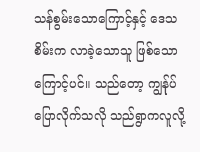သန်စွမ်းသောကြောင့်နှင့် ဒေသစိမ်းက လာခဲ့သောသူ ဖြစ်သောကြောင့်ပင်။ သည်တော့ ကျွန်ုပ်ပြောလိုက်သလို သည်ရွာကလူလို့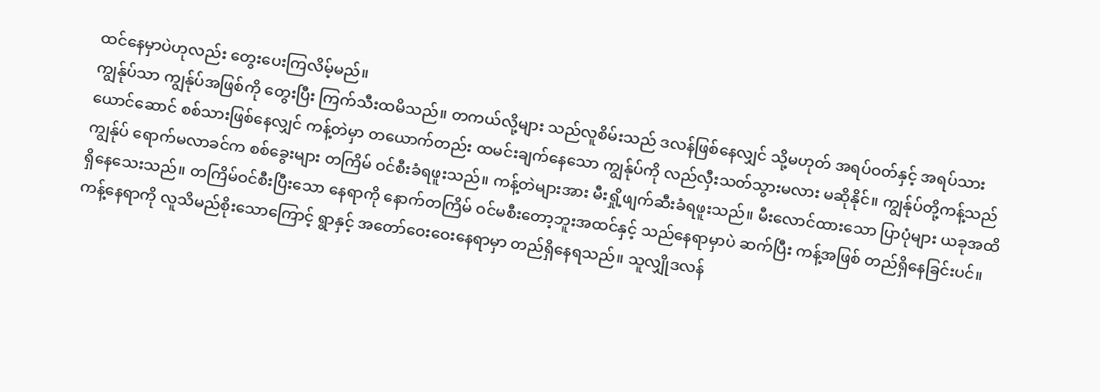ထင်နေမှာပဲဟုလည်း တွေးပေးကြလိမ့်မည်။
ကျွန်ုပ်သာ ကျွန်ုပ်အဖြစ်ကို တွေးပြီး ကြက်သီးထမိသည်။ တကယ်လို့များ သည်လူစိမ်းသည် ဒလန်ဖြစ်နေလျှင် သို့မဟုတ် အရပ်ဝတ်နှင့် အရပ်သားယောင်ဆောင် စစ်သားဖြစ်နေလျှင် ကန့်တဲမှာ တယောက်တည်း ထမင်းချက်နေသော ကျွန်ုပ်ကို လည်လှီးသတ်သွားမလား မဆိုနိုင်။ ကျွန်ုပ်တို့ကန့်သည် ကျွန်ုပ် ရောက်မလာခင်က စစ်ခွေးများ တကြိမ် ဝင်စီးခံရဖူးသည်။ ကန့်တဲများအား မီးရှို့ဖျက်ဆီးခံရဖူးသည်။ မီးလောင်ထားသော ပြာပုံများ ယခုအထိ ရှိနေသေးသည်။ တကြိမ်ဝင်စီးပြီးသော နေရာကို နောက်တကြိမ် ဝင်မစီးတော့ဘူးအထင်နှင့် သည်နေရာမှာပဲ ဆက်ပြီး ကန့်အဖြစ် တည်ရှိနေခြင်းပင်။ ကန့်နေရာကို လူသိမည်စိုးသောကြောင့် ရွာနှင့် အတော်ဝေးဝေးနေရာမှာ တည်ရှိနေရသည်။ သူလျှိုဒလန်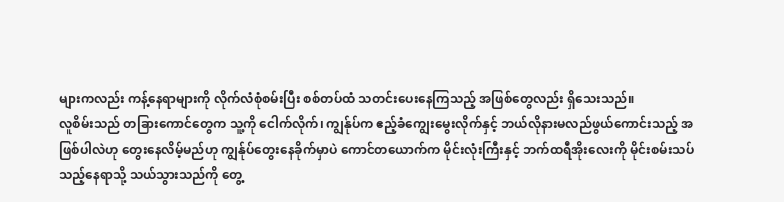များကလည်း ကန့်နေရာများကို လိုက်လံစုံစမ်းပြီး စစ်တပ်ထံ သတင်းပေးနေကြသည့် အဖြစ်တွေလည်း ရှိသေးသည်။
လူစိမ်းသည် တခြားကောင်တွေက သူ့ကို ငေါက်လိုက်၊ ကျွန်ုပ်က ဧည့်ခံကျွေးမွေးလိုက်နှင့် ဘယ်လိုနားမလည်ဖွယ်ကောင်းသည့် အဖြစ်ပါလဲဟု တွေးနေလိမ့်မည်ဟု ကျွန်ုပ်တွေးနေခိုက်မှာပဲ ကောင်တယောက်က မိုင်းလုံးကြီးနှင့် ဘက်ထရီအိုးလေးကို မိုင်းစမ်းသပ်သည့်နေရာသို့ သယ်သွားသည်ကို တွေ့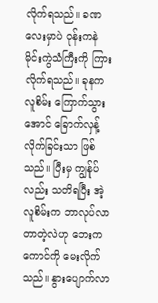လိုက်ရသည်။ ခဏလေးမှာပဲ ဝုန်းကနဲ မိုင်းကွဲသံကြီးကို ကြားလိုက်ရသည်။ ခုနက လူစိမ်း ကြောက်သွားအောင် ခြောက်လှန့်လိုက်ခြင်းသာ ဖြစ်သည်။ ပြီးမှ ကျွန်ုပ်လည်း သတိရပြီး အဲ့လူစိမ်းက ဘာလုပ်လာတာတဲ့လဲဟု ဘေးကကောင်ကို မေးလိုက်သည်။ နွားပျောက်လာ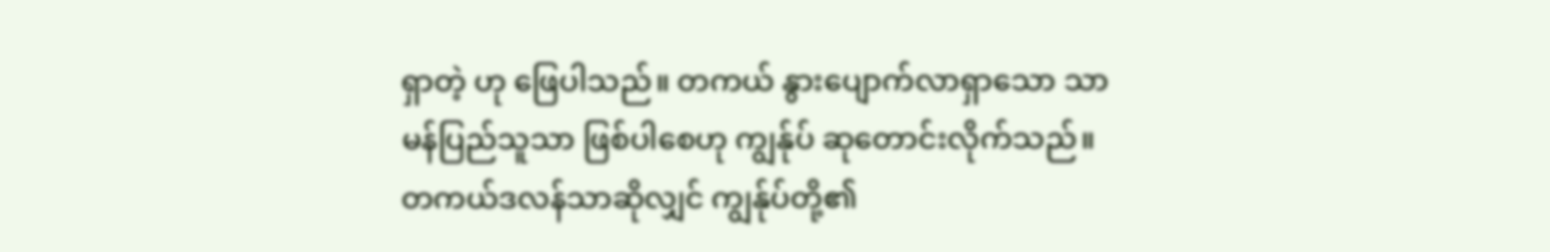ရှာတဲ့ ဟု ဖြေပါသည်။ တကယ် နွားပျောက်လာရှာသော သာမန်ပြည်သူသာ ဖြစ်ပါစေဟု ကျွန်ုပ် ဆုတောင်းလိုက်သည်။
တကယ်ဒလန်သာဆိုလျှင် ကျွန်ုပ်တို့၏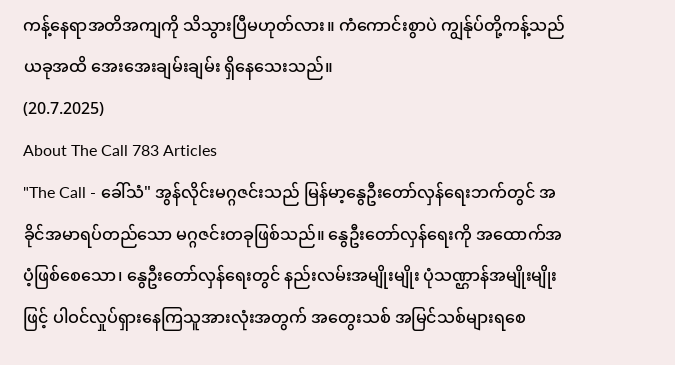ကန့်နေရာအတိအကျကို သိသွားပြီမဟုတ်လား။ ကံကောင်းစွာပဲ ကျွန်ုပ်တို့ကန့်သည် ယခုအထိ အေးအေးချမ်းချမ်း ရှိနေသေးသည်။
(20.7.2025)
About The Call 783 Articles
"The Call - ခေါ်သံ" အွန်လိုင်းမဂ္ဂဇင်းသည် မြန်မာ့နွေဦးတော်လှန်ရေးဘက်တွင် အခိုင်အမာရပ်တည်သော မဂ္ဂဇင်းတခုဖြစ်သည်။ နွေဦးတော်လှန်ရေးကို အထောက်အပံ့ဖြစ်စေသော၊ နွေဦးတော်လှန်ရေးတွင် နည်းလမ်းအမျိုးမျိုး ပုံသဏ္ဌာန်အမျိုးမျိုးဖြင့် ပါဝင်လှုပ်ရှားနေကြသူအားလုံးအတွက် အတွေးသစ် အမြင်သစ်များရစေ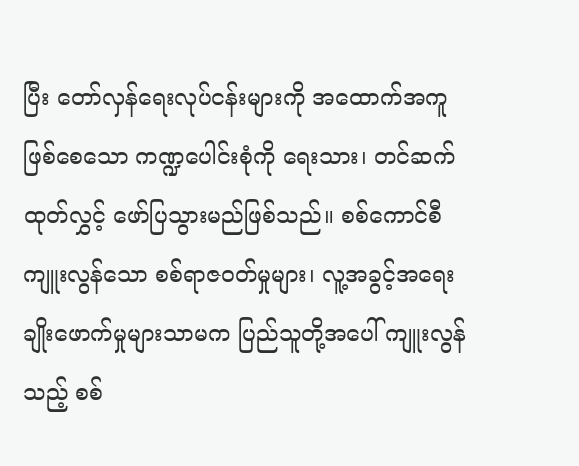ပြီး တော်လှန်ရေးလုပ်ငန်းများကို အထောက်အကူဖြစ်စေသော ကဏ္ဍပေါင်းစုံကို ရေးသား၊ တင်ဆက် ထုတ်လွှင့် ဖော်ပြသွားမည်ဖြစ်သည်။ စစ်ကောင်စီ ကျူးလွန်သော စစ်ရာဇဝတ်မှုများ၊ လူ့အခွင့်အရေး ချိုးဖောက်မှုများသာမက ပြည်သူတို့အပေါ် ကျူးလွန်သည့် စစ်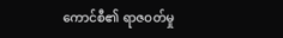ကောင်စီ၏ ရာဇဝတ်မှု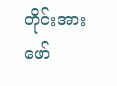တိုင်းအား ဖော်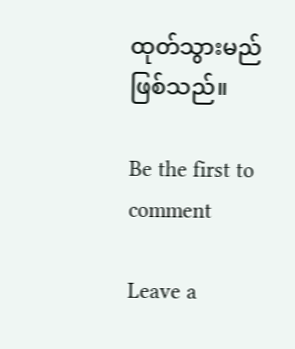ထုတ်သွားမည် ဖြစ်သည်။

Be the first to comment

Leave a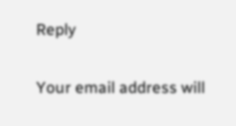Reply

Your email address will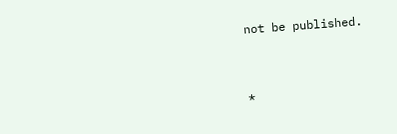not be published.


*